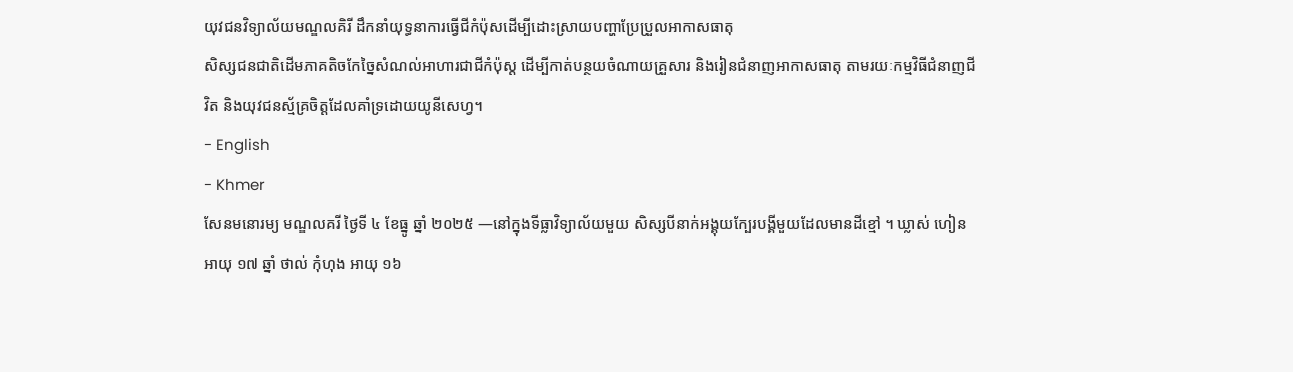យុវជនវិទ្យាល័យមណ្ឌលគិរី ដឹកនាំយុទ្ធនាការធ្វើជីកំប៉ុសដើម្បីដោះស្រាយបញ្ហាប្រែប្រួលអាកាសធាតុ
សិស្សជនជាតិដើមភាគតិចកែច្នៃសំណល់អាហារជាជីកំប៉ុស្ត ដើម្បីកាត់បន្ថយចំណាយគ្រួសារ និងរៀនជំនាញអាកាសធាតុ តាមរយៈកម្មវិធីជំនាញជីវិត និងយុវជនស្ម័គ្រចិត្តដែលគាំទ្រដោយយូនីសេហ្វ។
- English
- Khmer
សែនមនោរម្យ មណ្ឌលគរី ថ្ងៃទី ៤ ខែធ្នូ ឆ្នាំ ២០២៥ —នៅក្នុងទីធ្លាវិទ្យាល័យមួយ សិស្សបីនាក់អង្គុយក្បែរបង្គីមួយដែលមានដីខ្មៅ ។ ឃ្លាស់ ហៀន អាយុ ១៧ ឆ្នាំ ថាល់ កុំហុង អាយុ ១៦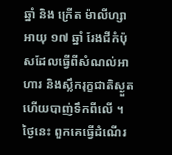ឆ្នាំ និង ក្រើត ម៉ាលីហ្សា អាយុ ១៧ ឆ្នាំ រែងជីកំប៉ុសដែលធ្វើពីសំណល់អាហារ និងស្លឹករុក្ខជាតិស្ងួត ហើយបាញ់ទឹកពីលើ ។ ថ្ងៃនេះ ពួកគេធ្វើដំណើរ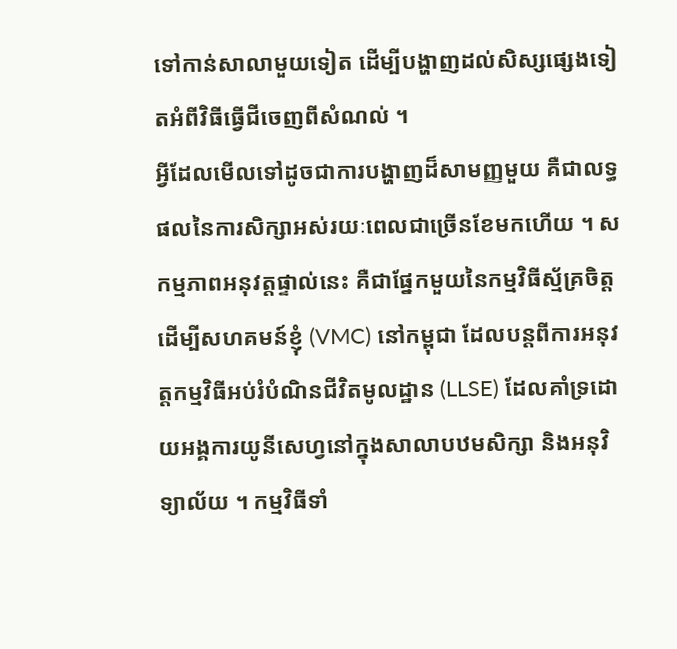ទៅកាន់សាលាមួយទៀត ដើម្បីបង្ហាញដល់សិស្សផ្សេងទៀតអំពីវិធីធ្វើជីចេញពីសំណល់ ។
អ្វីដែលមើលទៅដូចជាការបង្ហាញដ៏សាមញ្ញមួយ គឺជាលទ្ធផលនៃការសិក្សាអស់រយៈពេលជាច្រើនខែមកហើយ ។ សកម្មភាពអនុវត្តផ្ទាល់នេះ គឺជាផ្នែកមួយនៃកម្មវិធីស្ម័គ្រចិត្តដើម្បីសហគមន៍ខ្ញុំ (VMC) នៅកម្ពុជា ដែលបន្តពីការអនុវត្តកម្មវិធីអប់រំបំណិនជីវិតមូលដ្ឋាន (LLSE) ដែលគាំទ្រដោយអង្គការយូនីសេហ្វនៅក្នុងសាលាបឋមសិក្សា និងអនុវិទ្យាល័យ ។ កម្មវិធីទាំ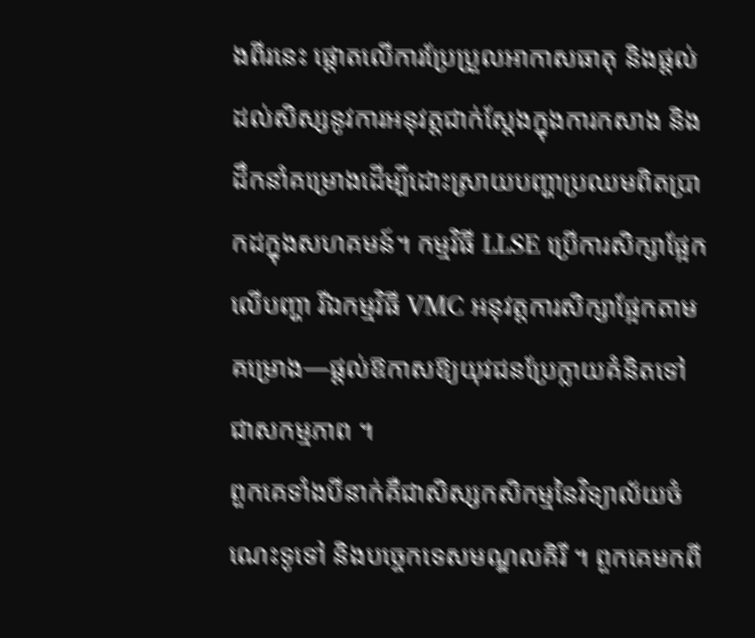ងពីរនេះ ផ្តោតលើការប្រែប្រួលអាកាសធាតុ និងផ្តល់ដល់សិស្សនូវការអនុវត្តជាក់ស្តែងក្នុងការកសាង និងដឹកនាំគម្រោងដើម្បីដោះស្រាយបញ្ហាប្រឈមពិតប្រាកដក្នុងសហគមន៍។ កម្មវិធី LLSE ប្រើការសិក្សាផ្អែកលើបញ្ហា រីឯកម្មវិធី VMC អនុវត្តការសិក្សាផ្អែកតាមគម្រោង—ផ្តល់ឱកាសឱ្យយុវជនប្រែក្លាយគំនិតទៅជាសកម្មភាព ។
ពួកគេទាំងបីនាក់គឺជាសិស្សកសិកម្មនៃវិទ្យាល័យចំណេះទូទៅ និងបច្ចេកទេសមណ្ឌលគិរី ។ ពួកគេមកពី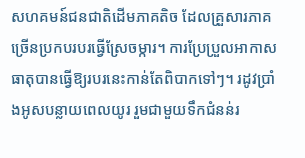សហគមន៍ជនជាតិដើមភាគតិច ដែលគ្រួសារភាគច្រើនប្រកបរបរធ្វើស្រែចម្ការ។ ការប្រែប្រួលអាកាសធាតុបានធ្វើឱ្យរបរនេះកាន់តែពិបាកទៅៗ។ រដូវប្រាំងអូសបន្លាយពេលយូរ រួមជាមួយទឹកជំនន់រ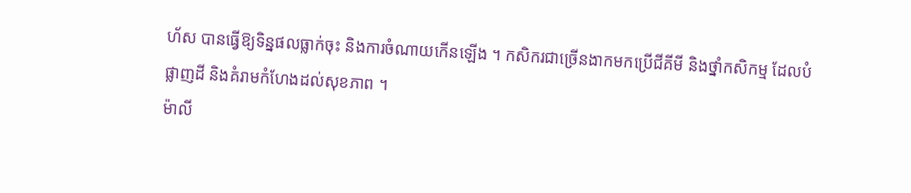ហ័ស បានធ្វើឱ្យទិន្នផលធ្លាក់ចុះ និងការចំណាយកើនឡើង ។ កសិករជាច្រើនងាកមកប្រើជីគីមី និងថ្នាំកសិកម្ម ដែលបំផ្លាញដី និងគំរាមកំហែងដល់សុខភាព ។
ម៉ាលី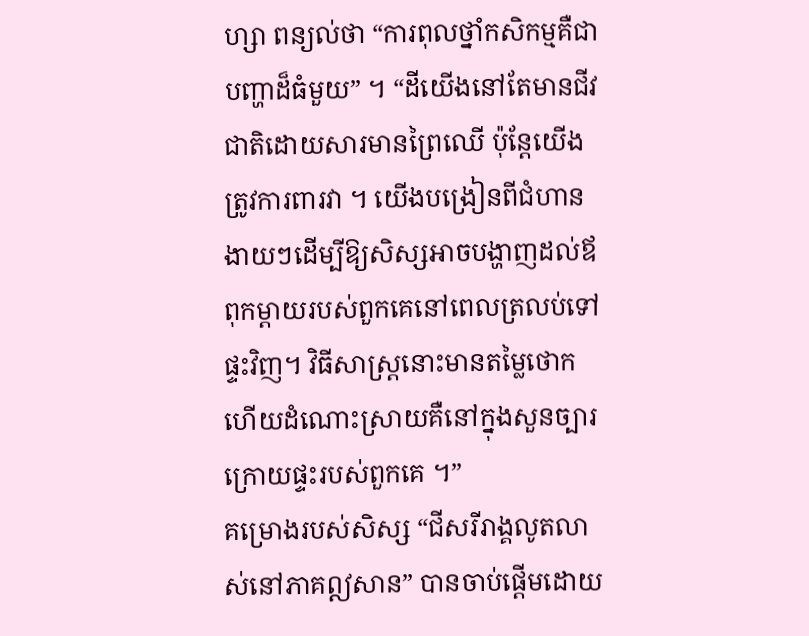ហ្សា ពន្យល់ថា “ការពុលថ្នាំកសិកម្មគឺជាបញ្ហាដ៏ធំមួយ” ។ “ដីយើងនៅតែមានជីវជាតិដោយសារមានព្រៃឈើ ប៉ុន្តែយើងត្រូវការពារវា ។ យើងបង្រៀនពីជំហានងាយៗដើម្បីឱ្យសិស្សអាចបង្ហាញដល់ឪពុកម្តាយរបស់ពួកគេនៅពេលត្រលប់ទៅផ្ទះវិញ។ វិធីសាស្ត្រនោះមានតម្លៃថោក ហើយដំណោះស្រាយគឺនៅក្នុងសួនច្បារក្រោយផ្ទះរបស់ពួកគេ ។”
គម្រោងរបស់សិស្ស “ជីសរីរាង្គលូតលាស់នៅភាគឦសាន” បានចាប់ផ្តើមដោយ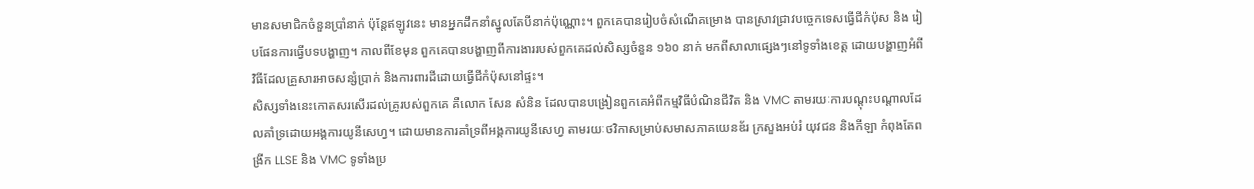មានសមាជិកចំនួនប្រាំនាក់ ប៉ុន្តែឥឡូវនេះ មានអ្នកដឹកនាំស្នូលតែបីនាក់ប៉ុណ្ណោះ។ ពួកគេបានរៀបចំសំណើគម្រោង បានស្រាវជ្រាវបច្ចេកទេសធ្វើជីកំប៉ុស និង រៀបផែនការធ្វើបទបង្ហាញ។ កាលពីខែមុន ពួកគេបានបង្ហាញពីការងាររបស់ពួកគេដល់សិស្សចំនួន ១៦០ នាក់ មកពីសាលាផ្សេងៗនៅទូទាំងខេត្ត ដោយបង្ហាញអំពីវិធីដែលគ្រួសារអាចសន្សំប្រាក់ និងការពារដីដោយធ្វើជីកំប៉ុសនៅផ្ទះ។
សិស្សទាំងនេះកោតសរសើរដល់គ្រូរបស់ពួកគេ គឺលោក សែន សំនិន ដែលបានបង្រៀនពួកគេអំពីកម្មវិធីបំណិនជីវិត និង VMC តាមរយៈការបណ្តុះបណ្តាលដែលគាំទ្រដោយអង្គការយូនីសេហ្វ។ ដោយមានការគាំទ្រពីអង្គការយូនីសេហ្វ តាមរយៈថវិកាសម្រាប់សមាសភាគយេនឌ័រ ក្រសួងអប់រំ យុវជន និងកីឡា កំពុងតែពង្រីក LLSE និង VMC ទូទាំងប្រ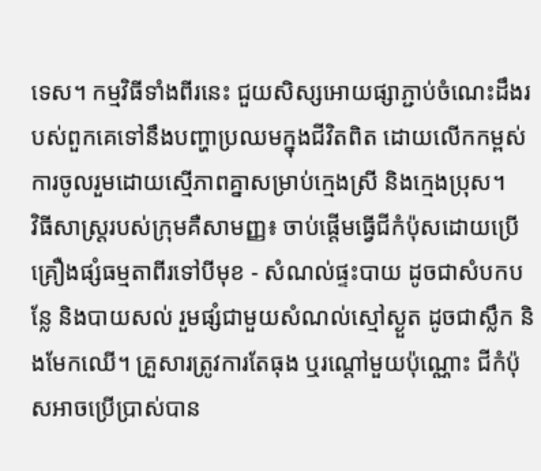ទេស។ កម្មវិធីទាំងពីរនេះ ជួយសិស្សអោយផ្សាភ្ជាប់ចំណេះដឹងរបស់ពួកគេទៅនឹងបញ្ហាប្រឈមក្នុងជីវិតពិត ដោយលើកកម្ពស់ការចូលរួមដោយស្មើភាពគ្នាសម្រាប់ក្មេងស្រី និងក្មេងប្រុស។
វិធីសាស្រ្តរបស់ក្រុមគឺសាមញ្ញ៖ ចាប់ផ្តើមធ្វើជីកំប៉ុសដោយប្រើគ្រឿងផ្សំធម្មតាពីរទៅបីមុខ - សំណល់ផ្ទះបាយ ដូចជាសំបកបន្លែ និងបាយសល់ រួមផ្សំជាមួយសំណល់ស្មៅស្ងួត ដូចជាស្លឹក និងមែកឈើ។ គ្រួសារត្រូវការតែធុង ឬរណ្តៅមួយប៉ុណ្ណោះ ជីកំប៉ុសអាចប្រើប្រាស់បាន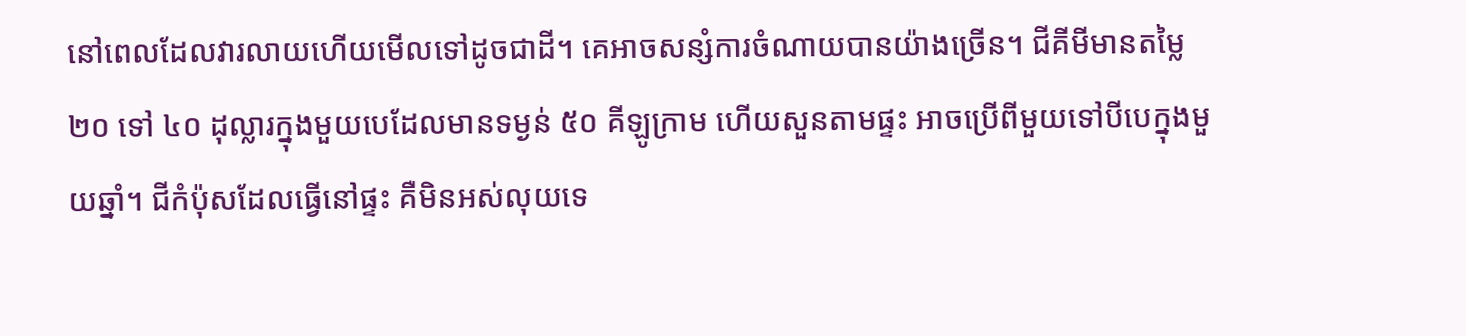នៅពេលដែលវារលាយហើយមើលទៅដូចជាដី។ គេអាចសន្សំការចំណាយបានយ៉ាងច្រើន។ ជីគីមីមានតម្លៃ ២០ ទៅ ៤០ ដុល្លារក្នុងមួយបេដែលមានទម្ងន់ ៥០ គីឡូក្រាម ហើយសួនតាមផ្ទះ អាចប្រើពីមួយទៅបីបេក្នុងមួយឆ្នាំ។ ជីកំប៉ុសដែលធ្វើនៅផ្ទះ គឺមិនអស់លុយទេ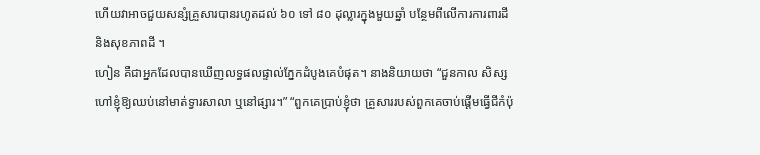ហើយវាអាចជួយសន្សំគ្រួសារបានរហូតដល់ ៦០ ទៅ ៨០ ដុល្លារក្នុងមួយឆ្នាំ បន្ថែមពីលើការការពារដី និងសុខភាពដី ។
ហៀន គឺជាអ្នកដែលបានឃើញលទ្ធផលផ្ទាល់ភ្នែកដំបូងគេបំផុត។ នាងនិយាយថា “ជួនកាល សិស្សហៅខ្ញុំឱ្យឈប់នៅមាត់ទ្វារសាលា ឬនៅផ្សារ។” “ពួកគេប្រាប់ខ្ញុំថា គ្រួសាររបស់ពួកគេចាប់ផ្តើមធ្វើជីកំប៉ុ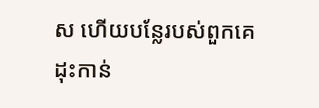ស ហើយបន្លែរបស់ពួកគេដុះកាន់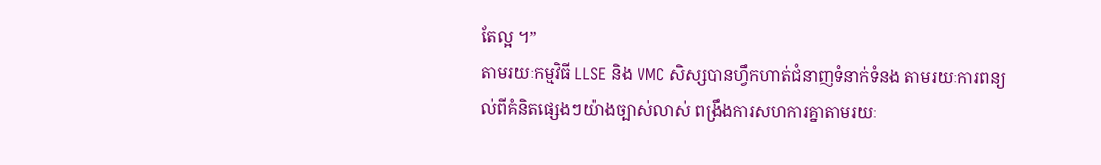តែល្អ ។”
តាមរយៈកម្មវិធី LLSE និង VMC សិស្សបានហ្វឹកហាត់ជំនាញទំនាក់ទំនង តាមរយៈការពន្យល់ពីគំនិតផ្សេងៗយ៉ាងច្បាស់លាស់ ពង្រឹងការសហការគ្នាតាមរយៈ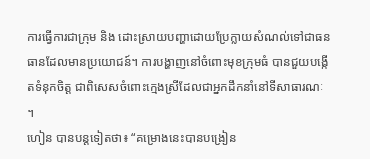ការធ្វើការជាក្រុម និង ដោះស្រាយបញ្ហាដោយប្រែក្លាយសំណល់ទៅជាធនធានដែលមានប្រយោជន៍។ ការបង្ហាញនៅចំពោះមុខក្រុមធំ បានជួយបង្កើតទំនុកចិត្ត ជាពិសេសចំពោះក្មេងស្រីដែលជាអ្នកដឹកនាំនៅទីសាធារណៈ ។
ហៀន បានបន្តទៀតថា៖ “គម្រោងនេះបានបង្រៀន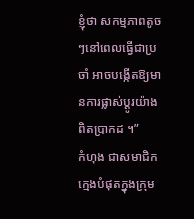ខ្ញុំថា សកម្មភាពតូចៗនៅពេលធ្វើជាប្រចាំ អាចបង្កើតឱ្យមានការផ្លាស់ប្តូរយ៉ាងពិតប្រាកដ ។”
កំហុង ជាសមាជិកក្មេងបំផុតក្នុងក្រុម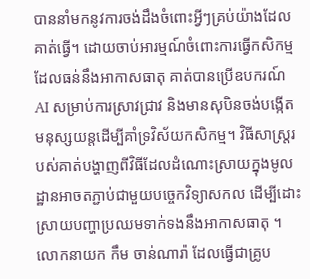បាននាំមកនូវការចង់ដឹងចំពោះអ្វីៗគ្រប់យ៉ាងដែលគាត់ធ្វើ។ ដោយចាប់អារម្មណ៍ចំពោះការធ្វើកសិកម្មដែលធន់នឹងអាកាសធាតុ គាត់បានប្រើឧបករណ៍ AI សម្រាប់ការស្រាវជ្រាវ និងមានសុបិនចង់បង្កើតមនុស្សយន្តដើម្បីគាំទ្រវិស័យកសិកម្ម។ វិធីសាស្រ្តរបស់គាត់បង្ហាញពីវិធីដែលដំណោះស្រាយក្នុងមូលដ្ឋានអាចតភ្ជាប់ជាមួយបច្ចេកវិទ្យាសកល ដើម្បីដោះស្រាយបញ្ហាប្រឈមទាក់ទងនឹងអាកាសធាតុ ។
លោកនាយក កឹម ចាន់ណារ៉ា ដែលធ្វើជាគ្រូប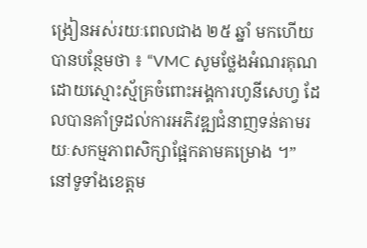ង្រៀនអស់រយៈពេលជាង ២៥ ឆ្នាំ មកហើយ បានបន្ថែមថា ៖ “VMC សូមថ្លែងអំណរគុណដោយស្មោះស្ម័គ្រចំពោះអង្គការហូនីសេហ្វ ដែលបានគាំទ្រដល់ការអភិវឌ្ឍជំនាញទន់តាមរយៈសកម្មភាពសិក្សាផ្អែកតាមគម្រោង ។”
នៅទូទាំងខេត្តម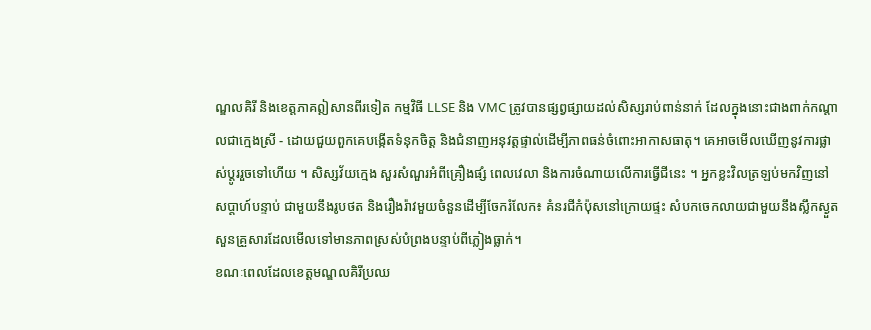ណ្ឌលគិរី និងខេត្តភាគឦសានពីរទៀត កម្មវិធី LLSE និង VMC ត្រូវបានផ្សព្វផ្សាយដល់សិស្សរាប់ពាន់នាក់ ដែលក្នុងនោះជាងពាក់កណ្តាលជាក្មេងស្រី - ដោយជួយពួកគេបង្កើតទំនុកចិត្ត និងជំនាញអនុវត្តផ្ទាល់ដើម្បីភាពធន់ចំពោះអាកាសធាតុ។ គេអាចមើលឃើញនូវការផ្លាស់ប្តូររួចទៅហើយ ។ សិស្សវ័យក្មេង សួរសំណួរអំពីគ្រឿងផ្សំ ពេលវេលា និងការចំណាយលើការធ្វើជីនេះ ។ អ្នកខ្លះវិលត្រឡប់មកវិញនៅសប្តាហ៍បន្ទាប់ ជាមួយនឹងរូបថត និងរឿងរ៉ាវមួយចំនួនដើម្បីចែករំលែក៖ គំនរជីកំប៉ុសនៅក្រោយផ្ទះ សំបកចេកលាយជាមួយនឹងស្លឹកស្ងួត សួនគ្រួសារដែលមើលទៅមានភាពស្រស់បំព្រងបន្ទាប់ពីភ្លៀងធ្លាក់។
ខណៈពេលដែលខេត្តមណ្ឌលគិរីប្រឈ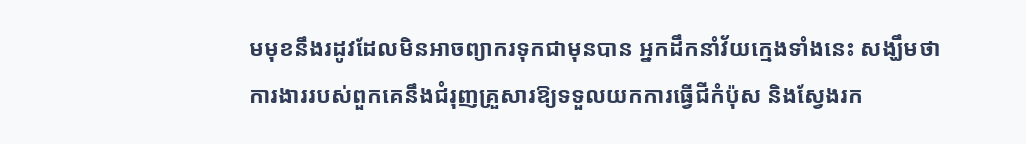មមុខនឹងរដូវដែលមិនអាចព្យាករទុកជាមុនបាន អ្នកដឹកនាំវ័យក្មេងទាំងនេះ សង្ឃឹមថា ការងាររបស់ពួកគេនឹងជំរុញគ្រួសារឱ្យទទួលយកការធ្វើជីកំប៉ុស និងស្វែងរក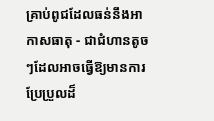គ្រាប់ពូជដែលធន់នឹងអាកាសធាតុ - ជាជំហានតូចៗដែលអាចធ្វើឱ្យមានការប្រែប្រួលដ៏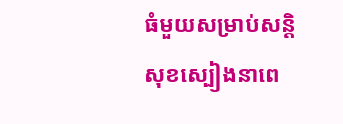ធំមួយសម្រាប់សន្តិសុខស្បៀងនាពេ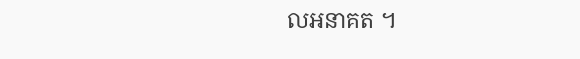លអនាគត ។